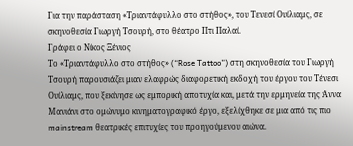Για την παράσταση «Τριαντάφυλλο στο στήθος», του Τενεσί Ουίλιαμς, σε σκηνοθεσία Γιωργή Τσουρή, στο θέατρο Πτι Παλαί.
Γράφει ο Νίκος Ξένιος
Το «Τριαντάφυλλο στο στήθος» (“Rose Tattoo”) στη σκηνοθεσία του Γιωργή Τσουρή παρουσιάζει μιαν ελαφρώς διαφορετική εκδοχή του έργου του Τένεσι Ουίλιαμς, που ξεκίνησε ως εμπορική αποτυχία και, μετά την ερμηνεία της Άννα Μανιάνι στο ομώνυμο κινηματογραφικό έργο, εξελίχθηκε σε μια από τις πιο mainstream θεατρικές επιτυχίες του προηγούμενου αιώνα.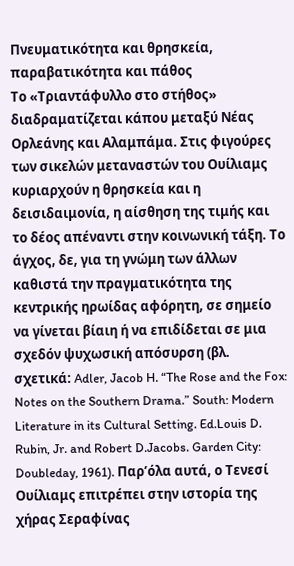Πνευματικότητα και θρησκεία, παραβατικότητα και πάθος
Το «Τριαντάφυλλο στο στήθος» διαδραματίζεται κάπου μεταξύ Νέας Ορλεάνης και Αλαμπάμα. Στις φιγούρες των σικελών μεταναστών του Ουίλιαμς κυριαρχούν η θρησκεία και η δεισιδαιμονία, η αίσθηση της τιμής και το δέος απέναντι στην κοινωνική τάξη. Το άγχος, δε, για τη γνώμη των άλλων καθιστά την πραγματικότητα της κεντρικής ηρωίδας αφόρητη, σε σημείο να γίνεται βίαιη ή να επιδίδεται σε μια σχεδόν ψυχωσική απόσυρση (βλ. σχετικά: Adler, Jacob H. “The Rose and the Fox: Notes on the Southern Drama.” South: Modern Literature in its Cultural Setting. Ed.Louis D. Rubin, Jr. and Robert D.Jacobs. Garden City: Doubleday, 1961). Παρ’όλα αυτά, ο Τενεσί Ουίλιαμς επιτρέπει στην ιστορία της χήρας Σεραφίνας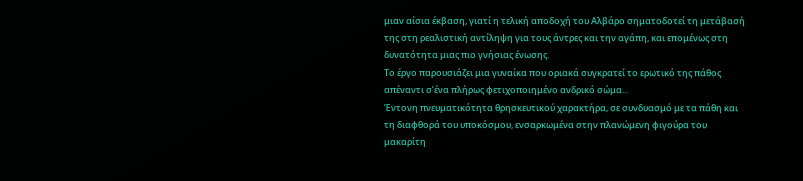μιαν αίσια έκβαση, γιατί η τελική αποδοχή του Αλβάρο σηματοδοτεί τη μετάβασή της στη ρεαλιστική αντίληψη για τους άντρες και την αγάπη, και επομένως στη δυνατότητα μιας πιο γνήσιας ένωσης.
Το έργο παρουσιάζει μια γυναίκα που οριακά συγκρατεί το ερωτικό της πάθος απέναντι σ’ένα πλήρως φετιχοποιημένο ανδρικό σώμα...
Έντονη πνευματικότητα θρησκευτικού χαρακτήρα, σε συνδυασμό με τα πάθη και τη διαφθορά του υποκόσμου, ενσαρκωμένα στην πλανώμενη φιγούρα του μακαρίτη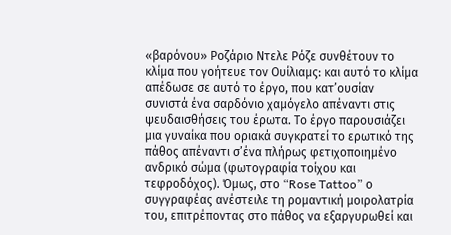«βαρόνου» Ροζάριο Ντελε Ρόζε συνθέτουν το κλίμα που γοήτευε τον Ουίλιαμς: και αυτό το κλίμα απέδωσε σε αυτό το έργο, που κατ’ουσίαν συνιστά ένα σαρδόνιο χαμόγελο απέναντι στις ψευδαισθήσεις του έρωτα. Το έργο παρουσιάζει μια γυναίκα που οριακά συγκρατεί το ερωτικό της πάθος απέναντι σ’ένα πλήρως φετιχοποιημένο ανδρικό σώμα (φωτογραφία τοίχου και τεφροδόχος). Όμως, στο “Rose Tattoo” ο συγγραφέας ανέστειλε τη ρομαντική μοιρολατρία του, επιτρέποντας στο πάθος να εξαργυρωθεί και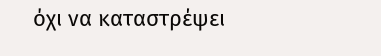όχι να καταστρέψει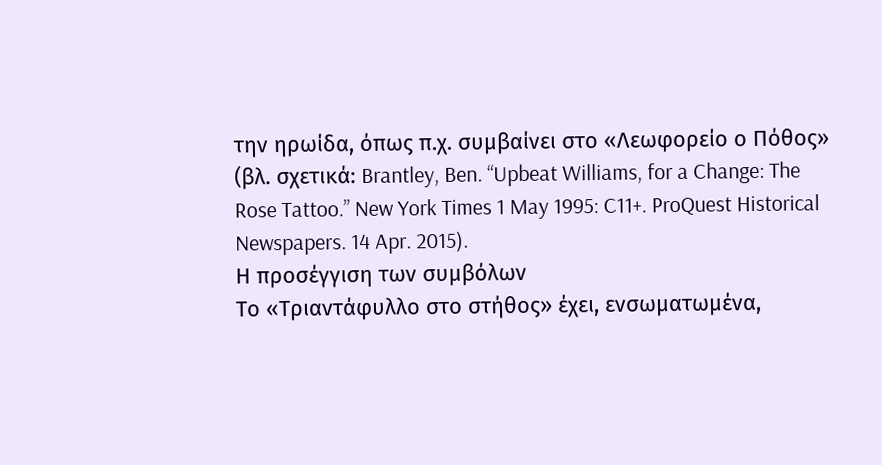την ηρωίδα, όπως π.χ. συμβαίνει στο «Λεωφορείο ο Πόθος» (βλ. σχετικά: Brantley, Ben. “Upbeat Williams, for a Change: The Rose Tattoo.” New York Times 1 May 1995: C11+. ProQuest Historical Newspapers. 14 Apr. 2015).
Η προσέγγιση των συμβόλων
Το «Τριαντάφυλλο στο στήθος» έχει, ενσωματωμένα,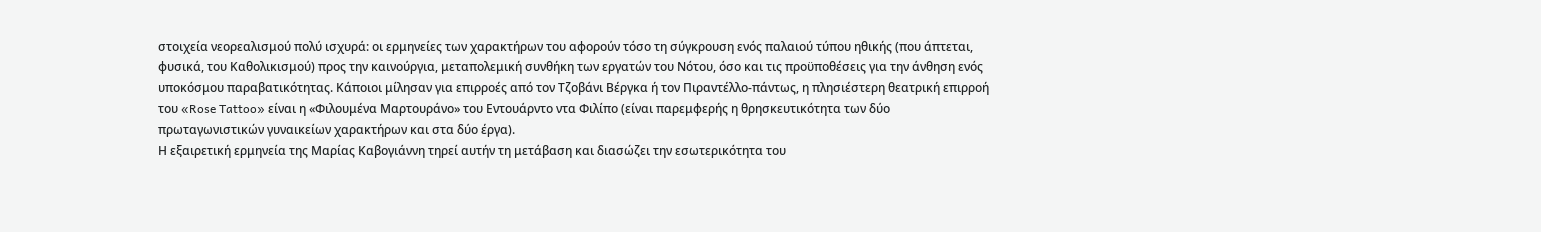στοιχεία νεορεαλισμού πολύ ισχυρά: οι ερμηνείες των χαρακτήρων του αφορούν τόσο τη σύγκρουση ενός παλαιού τύπου ηθικής (που άπτεται, φυσικά, του Καθολικισμού) προς την καινούργια, μεταπολεμική συνθήκη των εργατών του Νότου, όσο και τις προϋποθέσεις για την άνθηση ενός υποκόσμου παραβατικότητας. Κάποιοι μίλησαν για επιρροές από τον Τζοβάνι Βέργκα ή τον Πιραντέλλο-πάντως, η πλησιέστερη θεατρική επιρροή του «Rose Tattoo» είναι η «Φιλουμένα Μαρτουράνο» του Εντουάρντο ντα Φιλίπο (είναι παρεμφερής η θρησκευτικότητα των δύο πρωταγωνιστικών γυναικείων χαρακτήρων και στα δύο έργα).
Η εξαιρετική ερμηνεία της Μαρίας Καβογιάννη τηρεί αυτήν τη μετάβαση και διασώζει την εσωτερικότητα του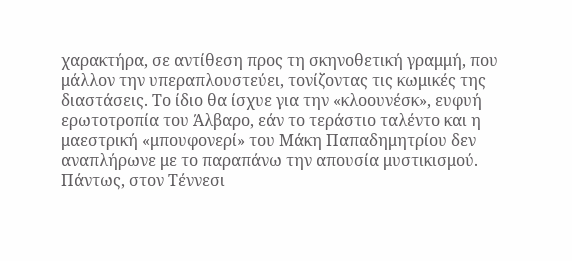χαρακτήρα, σε αντίθεση προς τη σκηνοθετική γραμμή, που μάλλον την υπεραπλουστεύει, τονίζοντας τις κωμικές της διαστάσεις. Το ίδιο θα ίσχυε για την «κλοουνέσκ», ευφυή ερωτοτροπία του Άλβαρο, εάν το τεράστιο ταλέντο και η μαεστρική «μπουφονερί» του Μάκη Παπαδημητρίου δεν αναπλήρωνε με το παραπάνω την απουσία μυστικισμού.
Πάντως, στον Τέννεσι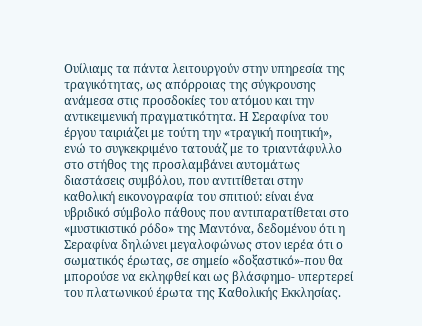Ουίλιαμς τα πάντα λειτουργούν στην υπηρεσία της τραγικότητας, ως απόρροιας της σύγκρουσης ανάμεσα στις προσδοκίες του ατόμου και την αντικειμενική πραγματικότητα. Η Σεραφίνα του έργου ταιριάζει με τούτη την «τραγική ποιητική», ενώ το συγκεκριμένο τατουάζ με το τριαντάφυλλο στο στήθος της προσλαμβάνει αυτομάτως διαστάσεις συμβόλου, που αντιτίθεται στην καθολική εικονογραφία του σπιτιού: είναι ένα υβριδικό σύμβολο πάθους που αντιπαρατίθεται στο «μυστικιστικό ρόδο» της Μαντόνα, δεδομένου ότι η Σεραφίνα δηλώνει μεγαλοφώνως στον ιερέα ότι ο σωματικός έρωτας, σε σημείο «δοξαστικό»-που θα μπορούσε να εκληφθεί και ως βλάσφημο- υπερτερεί του πλατωνικού έρωτα της Καθολικής Εκκλησίας.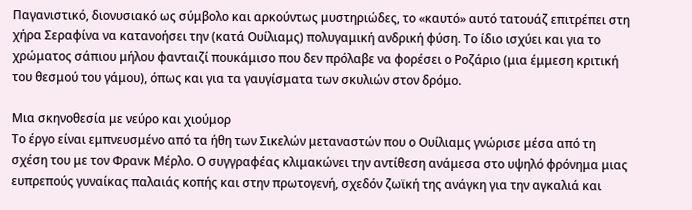Παγανιστικό, διονυσιακό ως σύμβολο και αρκούντως μυστηριώδες, το «καυτό» αυτό τατουάζ επιτρέπει στη χήρα Σεραφίνα να κατανοήσει την (κατά Ουίλιαμς) πολυγαμική ανδρική φύση. Το ίδιο ισχύει και για το χρώματος σάπιου μήλου φανταιζί πουκάμισο που δεν πρόλαβε να φορέσει ο Ροζάριο (μια έμμεση κριτική του θεσμού του γάμου), όπως και για τα γαυγίσματα των σκυλιών στον δρόμο.

Μια σκηνοθεσία με νεύρο και χιούμορ
Το έργο είναι εμπνευσμένο από τα ήθη των Σικελών μεταναστών που ο Ουίλιαμς γνώρισε μέσα από τη σχέση του με τον Φρανκ Μέρλο. Ο συγγραφέας κλιμακώνει την αντίθεση ανάμεσα στο υψηλό φρόνημα μιας ευπρεπούς γυναίκας παλαιάς κοπής και στην πρωτογενή, σχεδόν ζωϊκή της ανάγκη για την αγκαλιά και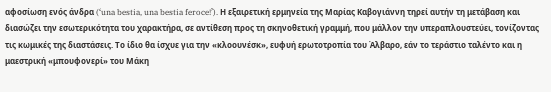αφοσίωση ενός άνδρα (‘una bestia, una bestia feroce!’). Η εξαιρετική ερμηνεία της Μαρίας Καβογιάννη τηρεί αυτήν τη μετάβαση και διασώζει την εσωτερικότητα του χαρακτήρα, σε αντίθεση προς τη σκηνοθετική γραμμή, που μάλλον την υπεραπλουστεύει, τονίζοντας τις κωμικές της διαστάσεις. Το ίδιο θα ίσχυε για την «κλοουνέσκ», ευφυή ερωτοτροπία του Άλβαρο, εάν το τεράστιο ταλέντο και η μαεστρική «μπουφονερί» του Μάκη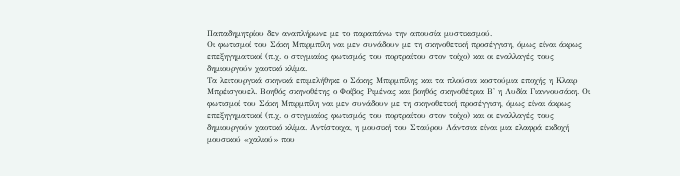Παπαδημητρίου δεν αναπλήρωνε με το παραπάνω την απουσία μυστικισμού.
Οι φωτισμοί του Σάκη Μπιρμπίλη ναι μεν συνάδουν με τη σκηνοθετική προσέγγιση, όμως είναι άκρως επεξηγηματικοί (π.χ. ο στιγμιαίος φωτισμός του πορτραίτου στον τοίχο) και οι εναλλαγές τους δημιουργούν χαοτικό κλίμα.
Τα λειτουργικά σκηνικά επιμελήθηκε ο Σάκης Μπιρμπίλης και τα πλούσια κοστούμια εποχής η Κλαιρ Μπρέισγουελ. Βοηθός σκηνοθέτης ο Φοίβος Ριμένας και βοηθός σκηνοθέτρια Β' η Λυδία Γιαννουσάκη. Οι φωτισμοί του Σάκη Μπιρμπίλη ναι μεν συνάδουν με τη σκηνοθετική προσέγγιση, όμως είναι άκρως επεξηγηματικοί (π.χ. ο στιγμιαίος φωτισμός του πορτραίτου στον τοίχο) και οι εναλλαγές τους δημιουργούν χαοτικό κλίμα. Αντίστοιχα, η μουσική του Σταύρου Λάντσια είναι μια ελαφρά εκδοχή μουσικού «χαλιού» που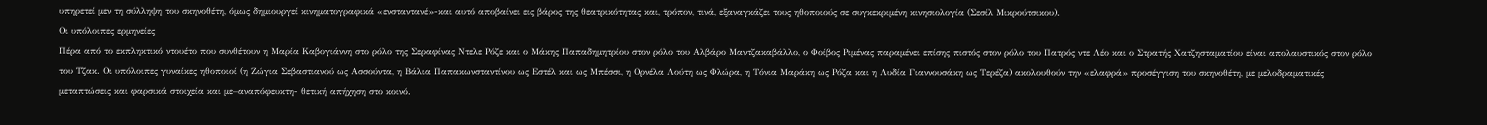υπηρετεί μεν τη σύλληψη του σκηνοθέτη, όμως δημιουργεί κινηματογραφικά «ενσταντανέ»-και αυτό αποβαίνει εις βάρος της θεατρικότητας και, τρόπον, τινά, εξαναγκάζει τους ηθοποιούς σε συγκεκριμένη κινησιολογία (Σεσίλ Μικρούτσικου).
Οι υπόλοιπες ερμηνείες
Πέρα από το εκπληκτικό ντουέτο που συνθέτουν η Μαρία Καβογιάννη στο ρόλο της Σεραφίνας Ντελε Ρόζε και ο Μάκης Παπαδημητρίου στον ρόλο του Αλβάρο Μαντζακαβάλλο, ο Φοίβος Ριμένας παραμένει επίσης πιστός στον ρόλο του Πατρός ντε Λέο και ο Στρατής Χατζησταματίου είναι απολαυστικός στον ρόλο του Τζακ. Οι υπόλοιπες γυναίκες ηθοποιοί (η Ζώγια Σεβαστιανού ως Ασσούντα, η Βάλια Παπακωνσταντίνου ως Εστέλ και ως Μπέσσι, η Ορνέλα Λούτη ως Φλώρα, η Τόνια Μαράκη ως Ρόζα και η Λυδία Γιαννουσάκη ως Τερέζα) ακολουθούν την «ελαφρά» προσέγγιση του σκηνοθέτη, με μελοδραματικές μεταπτώσεις και φαρσικά στοιχεία και με–αναπόφευκτη- θετική απήχηση στο κοινό.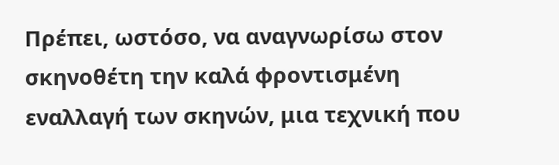Πρέπει, ωστόσο, να αναγνωρίσω στον σκηνοθέτη την καλά φροντισμένη εναλλαγή των σκηνών, μια τεχνική που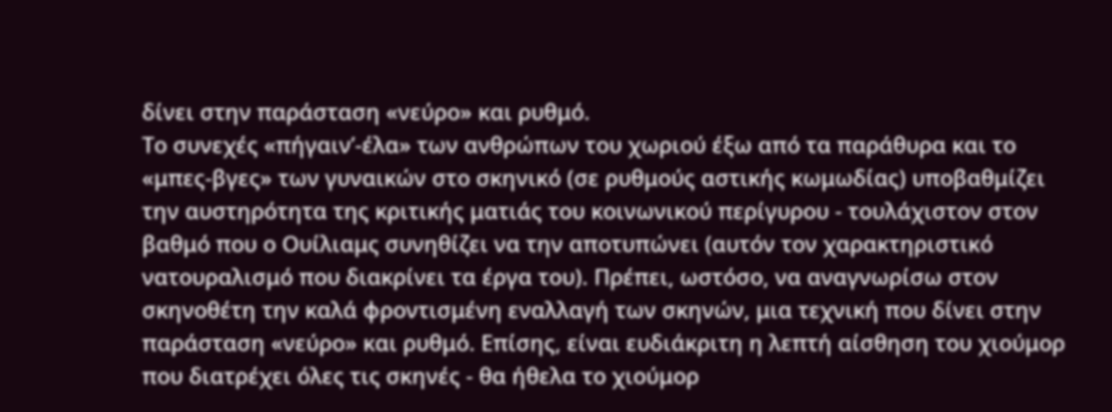δίνει στην παράσταση «νεύρο» και ρυθμό.
Το συνεχές «πήγαιν’-έλα» των ανθρώπων του χωριού έξω από τα παράθυρα και το «μπες-βγες» των γυναικών στο σκηνικό (σε ρυθμούς αστικής κωμωδίας) υποβαθμίζει την αυστηρότητα της κριτικής ματιάς του κοινωνικού περίγυρου - τουλάχιστον στον βαθμό που ο Ουίλιαμς συνηθίζει να την αποτυπώνει (αυτόν τον χαρακτηριστικό νατουραλισμό που διακρίνει τα έργα του). Πρέπει, ωστόσο, να αναγνωρίσω στον σκηνοθέτη την καλά φροντισμένη εναλλαγή των σκηνών, μια τεχνική που δίνει στην παράσταση «νεύρο» και ρυθμό. Επίσης, είναι ευδιάκριτη η λεπτή αίσθηση του χιούμορ που διατρέχει όλες τις σκηνές - θα ήθελα το χιούμορ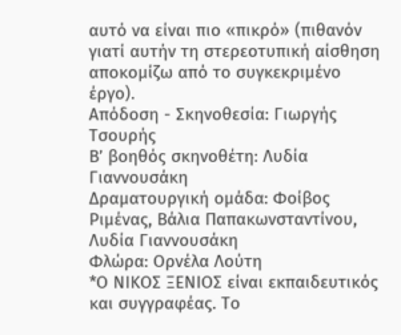αυτό να είναι πιο «πικρό» (πιθανόν γιατί αυτήν τη στερεοτυπική αίσθηση αποκομίζω από το συγκεκριμένο έργο).
Απόδοση - Σκηνοθεσία: Γιωργής Τσουρής
Β’ βοηθός σκηνοθέτη: Λυδία Γιαννουσάκη
Δραματουργική ομάδα: Φοίβος Ριμένας, Βάλια Παπακωνσταντίνου, Λυδία Γιαννουσάκη
Φλώρα: Ορνέλα Λούτη
*Ο ΝΙΚΟΣ ΞΕΝΙΟΣ είναι εκπαιδευτικός και συγγραφέας. Το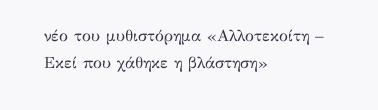νέο του μυθιστόρημα «Αλλοτεκοίτη – Εκεί που χάθηκε η βλάστηση»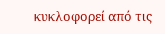κυκλοφορεί από τις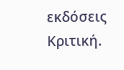εκδόσεις Κριτική.